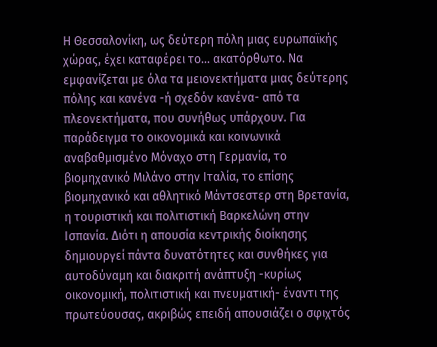Η Θεσσαλονίκη, ως δεύτερη πόλη μιας ευρωπαϊκής χώρας, έχει καταφέρει το… ακατόρθωτο. Να εμφανίζεται με όλα τα μειονεκτήματα μιας δεύτερης πόλης και κανένα -ή σχεδόν κανένα- από τα πλεονεκτήματα, που συνήθως υπάρχουν. Για παράδειγμα το οικονομικά και κοινωνικά αναβαθμισμένο Μόναχο στη Γερμανία, το βιομηχανικό Μιλάνο στην Ιταλία, το επίσης βιομηχανικό και αθλητικό Μάντσεστερ στη Βρετανία, η τουριστική και πολιτιστική Βαρκελώνη στην Ισπανία. Διότι η απουσία κεντρικής διοίκησης δημιουργεί πάντα δυνατότητες και συνθήκες για αυτοδύναμη και διακριτή ανάπτυξη -κυρίως οικονομική, πολιτιστική και πνευματική- έναντι της πρωτεύουσας, ακριβώς επειδή απουσιάζει ο σφιχτός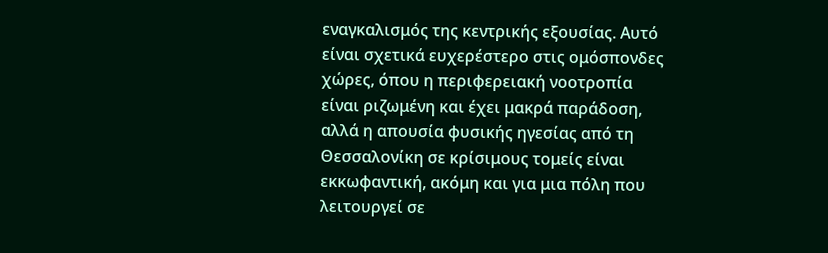εναγκαλισμός της κεντρικής εξουσίας. Αυτό είναι σχετικά ευχερέστερο στις ομόσπονδες χώρες, όπου η περιφερειακή νοοτροπία είναι ριζωμένη και έχει μακρά παράδοση, αλλά η απουσία φυσικής ηγεσίας από τη Θεσσαλονίκη σε κρίσιμους τομείς είναι εκκωφαντική, ακόμη και για μια πόλη που λειτουργεί σε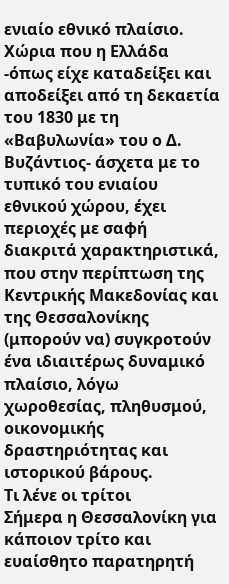ενιαίο εθνικό πλαίσιο. Χώρια που η Ελλάδα -όπως είχε καταδείξει και αποδείξει από τη δεκαετία του 1830 με τη «Βαβυλωνία» του ο Δ. Βυζάντιος- άσχετα με το τυπικό του ενιαίου εθνικού χώρου, έχει περιοχές με σαφή διακριτά χαρακτηριστικά, που στην περίπτωση της Κεντρικής Μακεδονίας και της Θεσσαλονίκης (μπορούν να) συγκροτούν ένα ιδιαιτέρως δυναμικό πλαίσιο, λόγω χωροθεσίας, πληθυσμού, οικονομικής δραστηριότητας και ιστορικού βάρους.
Τι λένε οι τρίτοι
Σήμερα η Θεσσαλονίκη για κάποιον τρίτο και ευαίσθητο παρατηρητή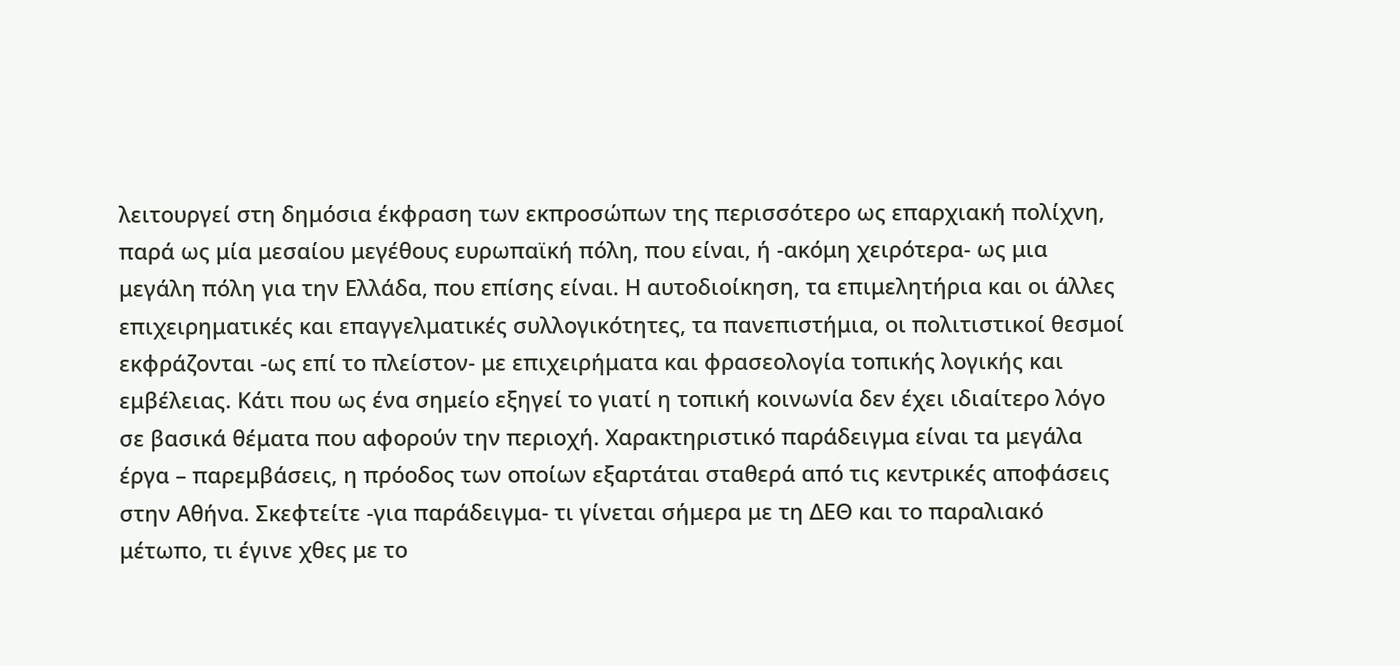λειτουργεί στη δημόσια έκφραση των εκπροσώπων της περισσότερο ως επαρχιακή πολίχνη, παρά ως μία μεσαίου μεγέθους ευρωπαϊκή πόλη, που είναι, ή -ακόμη χειρότερα- ως μια μεγάλη πόλη για την Ελλάδα, που επίσης είναι. Η αυτοδιοίκηση, τα επιμελητήρια και οι άλλες επιχειρηματικές και επαγγελματικές συλλογικότητες, τα πανεπιστήμια, οι πολιτιστικοί θεσμοί εκφράζονται -ως επί το πλείστον- με επιχειρήματα και φρασεολογία τοπικής λογικής και εμβέλειας. Κάτι που ως ένα σημείο εξηγεί το γιατί η τοπική κοινωνία δεν έχει ιδιαίτερο λόγο σε βασικά θέματα που αφορούν την περιοχή. Χαρακτηριστικό παράδειγμα είναι τα μεγάλα έργα – παρεμβάσεις, η πρόοδος των οποίων εξαρτάται σταθερά από τις κεντρικές αποφάσεις στην Αθήνα. Σκεφτείτε -για παράδειγμα- τι γίνεται σήμερα με τη ΔΕΘ και το παραλιακό μέτωπο, τι έγινε χθες με το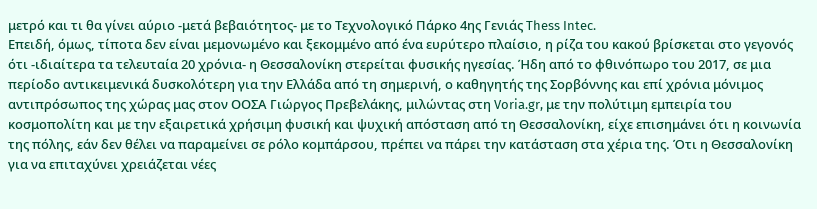μετρό και τι θα γίνει αύριο -μετά βεβαιότητος- με το Τεχνολογικό Πάρκο 4ης Γενιάς Thess Intec.
Επειδή, όμως, τίποτα δεν είναι μεμονωμένο και ξεκομμένο από ένα ευρύτερο πλαίσιο, η ρίζα του κακού βρίσκεται στο γεγονός ότι -ιδιαίτερα τα τελευταία 20 χρόνια- η Θεσσαλονίκη στερείται φυσικής ηγεσίας. Ήδη από το φθινόπωρο του 2017, σε μια περίοδο αντικειμενικά δυσκολότερη για την Ελλάδα από τη σημερινή, ο καθηγητής της Σορβόννης και επί χρόνια μόνιμος αντιπρόσωπος της χώρας μας στον ΟΟΣΑ Γιώργος Πρεβελάκης, μιλώντας στη Voria.gr, με την πολύτιμη εμπειρία του κοσμοπολίτη και με την εξαιρετικά χρήσιμη φυσική και ψυχική απόσταση από τη Θεσσαλονίκη, είχε επισημάνει ότι η κοινωνία της πόλης, εάν δεν θέλει να παραμείνει σε ρόλο κομπάρσου, πρέπει να πάρει την κατάσταση στα χέρια της. Ότι η Θεσσαλονίκη για να επιταχύνει χρειάζεται νέες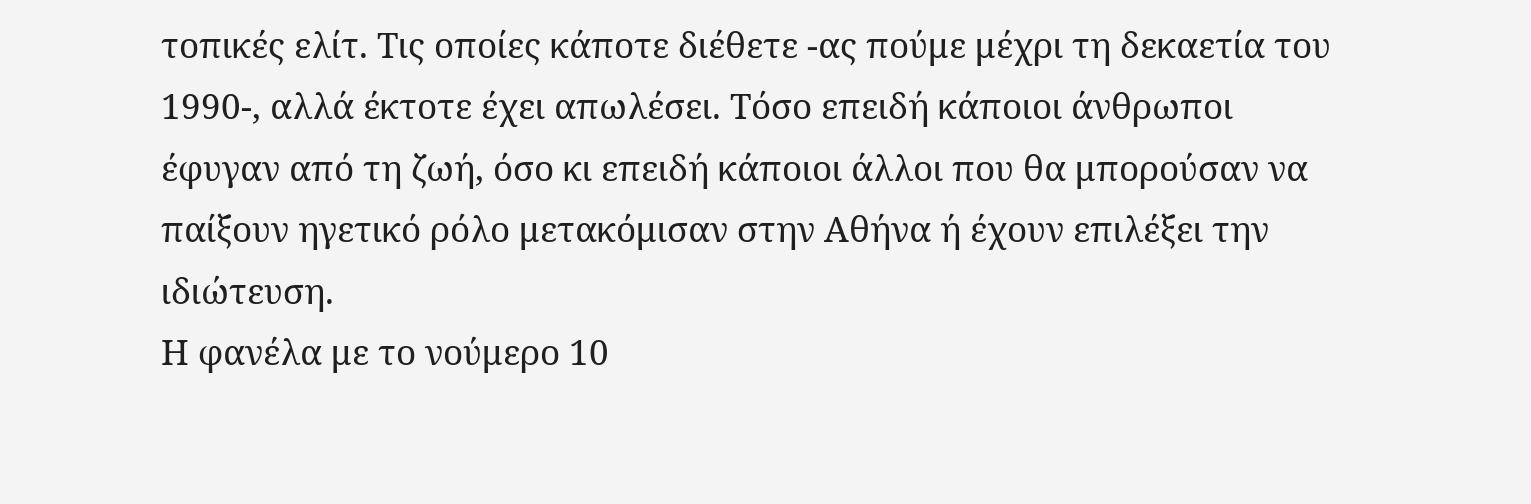τοπικές ελίτ. Τις οποίες κάποτε διέθετε -ας πούμε μέχρι τη δεκαετία του 1990-, αλλά έκτοτε έχει απωλέσει. Τόσο επειδή κάποιοι άνθρωποι έφυγαν από τη ζωή, όσο κι επειδή κάποιοι άλλοι που θα μπορούσαν να παίξουν ηγετικό ρόλο μετακόμισαν στην Αθήνα ή έχουν επιλέξει την ιδιώτευση.
Η φανέλα με το νούμερο 10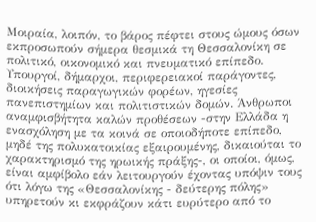Μοιραία, λοιπόν, το βάρος πέφτει στους ώμους όσων εκπροσωπούν σήμερα θεσμικά τη Θεσσαλονίκη σε πολιτικό, οικονομικό και πνευματικό επίπεδο. Υπουργοί, δήμαρχοι, περιφερειακοί παράγοντες, διοικήσεις παραγωγικών φορέων, ηγεσίες πανεπιστημίων και πολιτιστικών δομών. Άνθρωποι αναμφισβήτητα καλών προθέσεων -στην Ελλάδα η ενασχόληση με τα κοινά σε οποιοδήποτε επίπεδο, μηδέ της πολυκατοικίας εξαιρουμένης, δικαιούται το χαρακτηρισμό της ηρωικής πράξης-, οι οποίοι, όμως, είναι αμφίβολο εάν λειτουργούν έχοντας υπόψιν τους ότι λόγω της «Θεσσαλονίκης - δεύτερης πόλης» υπηρετούν κι εκφράζουν κάτι ευρύτερο από το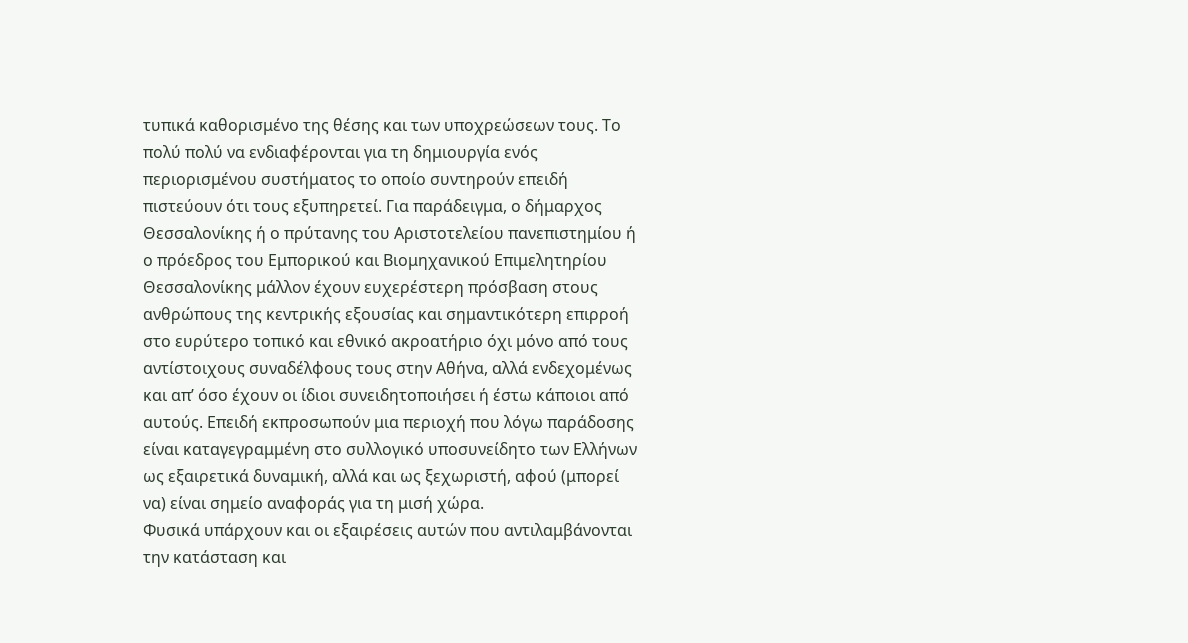τυπικά καθορισμένο της θέσης και των υποχρεώσεων τους. Το πολύ πολύ να ενδιαφέρονται για τη δημιουργία ενός περιορισμένου συστήματος το οποίο συντηρούν επειδή πιστεύουν ότι τους εξυπηρετεί. Για παράδειγμα, ο δήμαρχος Θεσσαλονίκης ή ο πρύτανης του Αριστοτελείου πανεπιστημίου ή ο πρόεδρος του Εμπορικού και Βιομηχανικού Επιμελητηρίου Θεσσαλονίκης μάλλον έχουν ευχερέστερη πρόσβαση στους ανθρώπους της κεντρικής εξουσίας και σημαντικότερη επιρροή στο ευρύτερο τοπικό και εθνικό ακροατήριο όχι μόνο από τους αντίστοιχους συναδέλφους τους στην Αθήνα, αλλά ενδεχομένως και απ’ όσο έχουν οι ίδιοι συνειδητοποιήσει ή έστω κάποιοι από αυτούς. Επειδή εκπροσωπούν μια περιοχή που λόγω παράδοσης είναι καταγεγραμμένη στο συλλογικό υποσυνείδητο των Ελλήνων ως εξαιρετικά δυναμική, αλλά και ως ξεχωριστή, αφού (μπορεί να) είναι σημείο αναφοράς για τη μισή χώρα.
Φυσικά υπάρχουν και οι εξαιρέσεις αυτών που αντιλαμβάνονται την κατάσταση και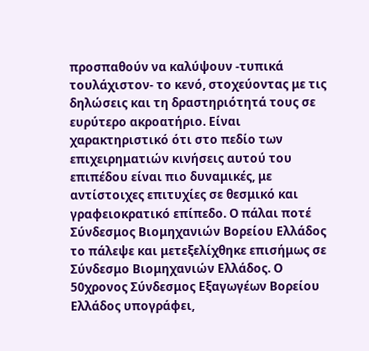προσπαθούν να καλύψουν -τυπικά τουλάχιστον- το κενό, στοχεύοντας με τις δηλώσεις και τη δραστηριότητά τους σε ευρύτερο ακροατήριο. Είναι χαρακτηριστικό ότι στο πεδίο των επιχειρηματιών κινήσεις αυτού του επιπέδου είναι πιο δυναμικές, με αντίστοιχες επιτυχίες σε θεσμικό και γραφειοκρατικό επίπεδο. Ο πάλαι ποτέ Σύνδεσμος Βιομηχανιών Βορείου Ελλάδος το πάλεψε και μετεξελίχθηκε επισήμως σε Σύνδεσμο Βιομηχανιών Ελλάδος. Ο 50χρονος Σύνδεσμος Εξαγωγέων Βορείου Ελλάδος υπογράφει,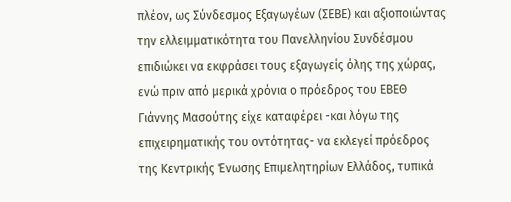πλέον, ως Σύνδεσμος Εξαγωγέων (ΣΕΒΕ) και αξιοποιώντας την ελλειμματικότητα του Πανελληνίου Συνδέσμου επιδιώκει να εκφράσει τους εξαγωγείς όλης της χώρας, ενώ πριν από μερικά χρόνια ο πρόεδρος του ΕΒΕΘ Γιάννης Μασούτης είχε καταφέρει -και λόγω της επιχειρηματικής του οντότητας- να εκλεγεί πρόεδρος της Κεντρικής Ένωσης Επιμελητηρίων Ελλάδος, τυπικά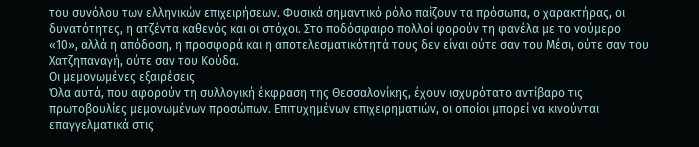του συνόλου των ελληνικών επιχειρήσεων. Φυσικά σημαντικό ρόλο παίζουν τα πρόσωπα, ο χαρακτήρας, οι δυνατότητες, η ατζέντα καθενός και οι στόχοι. Στο ποδόσφαιρο πολλοί φορούν τη φανέλα με το νούμερο «10», αλλά η απόδοση, η προσφορά και η αποτελεσματικότητά τους δεν είναι ούτε σαν του Μέσι, ούτε σαν του Χατζηπαναγή, ούτε σαν του Κούδα.
Οι μεμονωμένες εξαιρέσεις
Όλα αυτά, που αφορούν τη συλλογική έκφραση της Θεσσαλονίκης, έχουν ισχυρότατο αντίβαρο τις πρωτοβουλίες μεμονωμένων προσώπων. Επιτυχημένων επιχειρηματιών, οι οποίοι μπορεί να κινούνται επαγγελματικά στις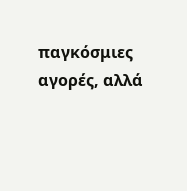παγκόσμιες αγορές, αλλά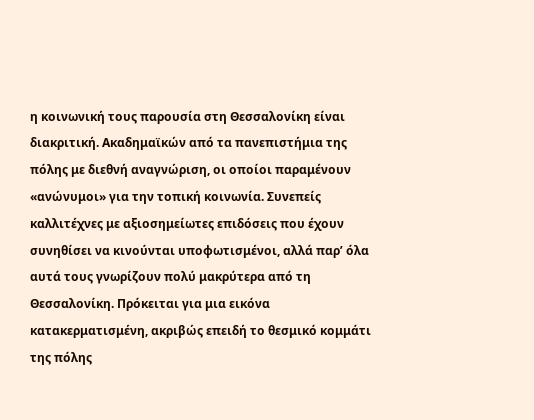η κοινωνική τους παρουσία στη Θεσσαλονίκη είναι διακριτική. Ακαδημαϊκών από τα πανεπιστήμια της πόλης με διεθνή αναγνώριση, οι οποίοι παραμένουν «ανώνυμοι» για την τοπική κοινωνία. Συνεπείς καλλιτέχνες με αξιοσημείωτες επιδόσεις που έχουν συνηθίσει να κινούνται υποφωτισμένοι, αλλά παρ’ όλα αυτά τους γνωρίζουν πολύ μακρύτερα από τη Θεσσαλονίκη. Πρόκειται για μια εικόνα κατακερματισμένη, ακριβώς επειδή το θεσμικό κομμάτι της πόλης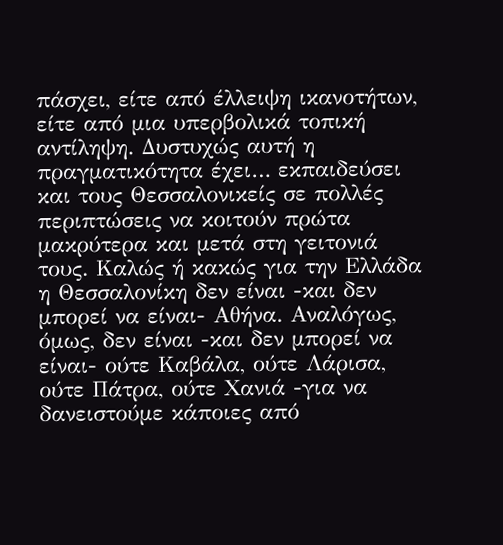πάσχει, είτε από έλλειψη ικανοτήτων, είτε από μια υπερβολικά τοπική αντίληψη. Δυστυχώς αυτή η πραγματικότητα έχει… εκπαιδεύσει και τους Θεσσαλονικείς σε πολλές περιπτώσεις να κοιτούν πρώτα μακρύτερα και μετά στη γειτονιά τους. Καλώς ή κακώς για την Ελλάδα η Θεσσαλονίκη δεν είναι -και δεν μπορεί να είναι- Αθήνα. Αναλόγως, όμως, δεν είναι -και δεν μπορεί να είναι- ούτε Καβάλα, ούτε Λάρισα, ούτε Πάτρα, ούτε Χανιά -για να δανειστούμε κάποιες από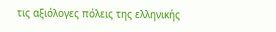τις αξιόλογες πόλεις της ελληνικής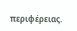περιφέρειας.